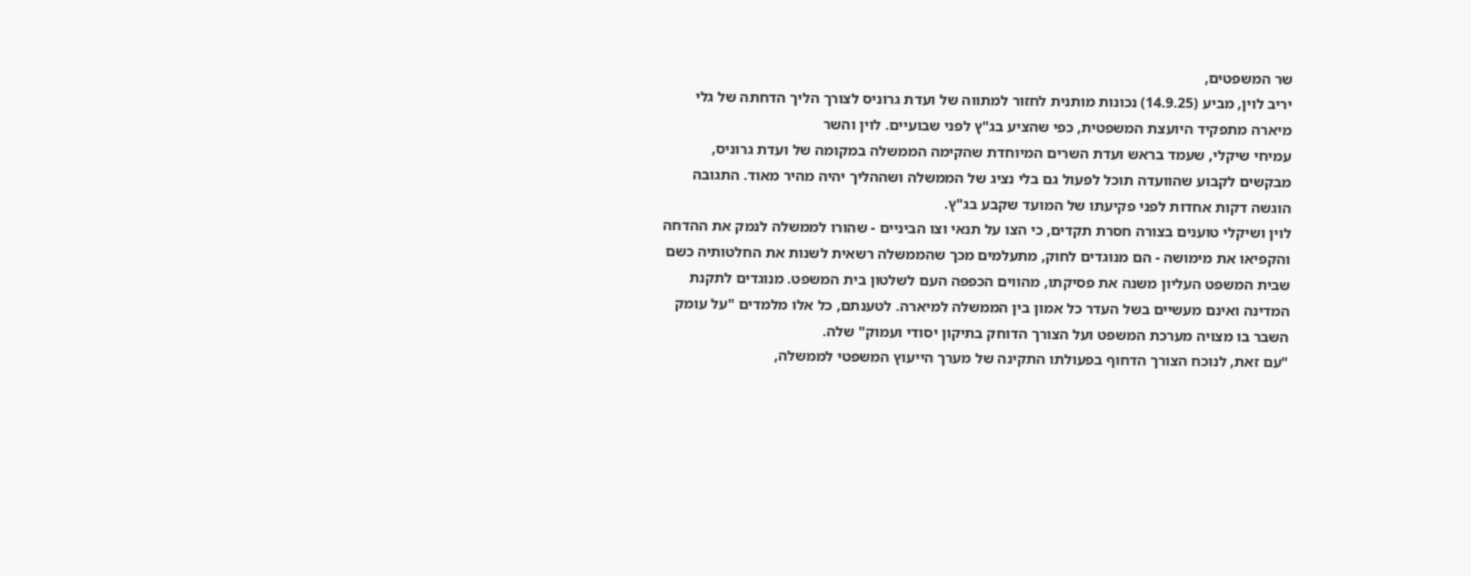שר המשפטים,
יריב לוין, מביע (14.9.25) נכונות מותנית לחזור למתווה של ועדת גרוניס לצורך הליך הדחתה של גלי מיארה מתפקיד היועצת המשפטית, כפי שהציע בג"ץ לפני שבועיים. לוין והשר
עמיחי שיקלי, שעמד בראש ועדת השרים המיוחדת שהקימה הממשלה במקומה של ועדת גרוניס, מבקשים לקבוע שהוועדה תוכל לפעול גם בלי נציג של הממשלה ושההליך יהיה מהיר מאוד. התגובה הוגשה דקות אחדות לפני פקיעתו של המועד שקבע בג"ץ.
לוין ושיקלי טוענים בצורה חסרת תקדים, כי הצו על תנאי וצו הביניים - שהורו לממשלה לנמק את ההדחה והקפיאו את מימושה - הם מנוגדים לחוק, מתעלמים מכך שהממשלה רשאית לשנות את החלטותיה כשם שבית המשפט העליון משנה את פסיקתו, מהווים הכפפה העם לשלטון בית המשפט. מנוגדים לתקנת המדינה ואינם מעשיים בשל העדר כל אמון בין הממשלה למיארה. לטענתם, כל אלו מלמדים "על עומק השבר בו מצויה מערכת המשפט ועל הצורך הדוחק בתיקון יסודי ועמוק" שלה.
"עם זאת, לנוכח הצורך הדחוף בפעולתו התקינה של מערך הייעוץ המשפטי לממשלה,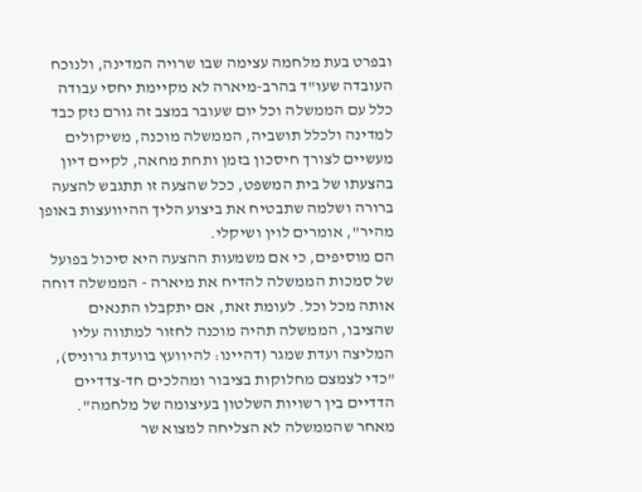ובפרט בעת מלחמה עצימה שבו שרויה המדינה, ולנוכח העובדה שעו"ד בהרב-מיארה לא מקיימת יחסי עבודה כלל עם הממשלה וכל יום שעובר במצב זה גורם נזק כבד למדינה ולכלל תושביה, הממשלה מוכנה, משיקולים מעשיים לצורך חיסכון בזמן ותחת מחאה, לקיים דיון בהצעתו של בית המשפט, ככל שהצעה זו תתגבש להצעה ברורה ושלמה שתבטיח את ביצוע הליך ההיוועצות באופן מהיר", אומרים לוין ושיקלי.
הם מוסיפים, כי אם משמעות ההצעה היא סיכול בפועל של סמכות הממשלה להדיח את מיארה - הממשלה דוחה אותה מכל וכל. לעומת זאת, אם יתקבלו התנאים שהציבו, הממשלה תהיה מוכנה לחזור למתווה עליו המליצה ועדת שמגר (דהיינו: להיוועץ בוועדת גרוניס), "כדי לצמצם מחלוקות בציבור ומהלכים חד-צדדיים הדדיים בין רשויות השלטון בעיצומה של מלחמה".
מאחר שהממשלה לא הצליחה למצוא שר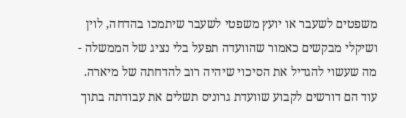משפטים לשעבר או יועץ משפטי לשעבר שיתמכו בהדחה, לוין ושיקלי מבקשים כאמור שהוועדה תפעל בלי נציג של הממשלה - מה שעשוי להגדיל את הסיכוי שיהיה רוב להדחתה של מיארה. עוד הם דורשים לקבוע שוועדת גרוניס תשלים את עבודתה בתוך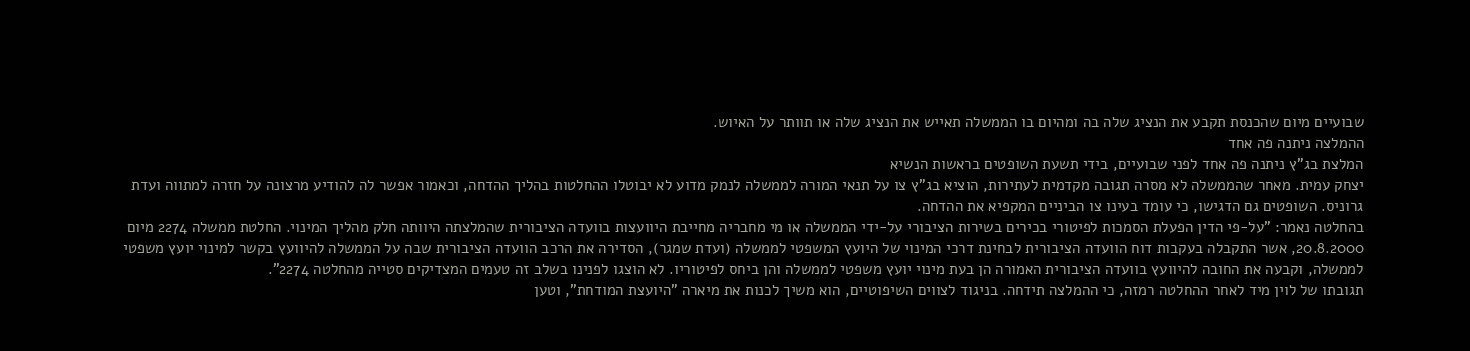שבועיים מיום שהכנסת תקבע את הנציג שלה בה ומהיום בו הממשלה תאייש את הנציג שלה או תוותר על האיוש.
ההמלצה ניתנה פה אחד
המלצת בג"ץ ניתנה פה אחד לפני שבועיים, בידי תשעת השופטים בראשות הנשיא
יצחק עמית. מאחר שהממשלה לא מסרה תגובה מקדמית לעתירות, הוציא בג"ץ צו על תנאי המורה לממשלה לנמק מדוע לא יבוטלו ההחלטות בהליך ההדחה, וכאמור אפשר לה להודיע מרצונה על חזרה למתווה ועדת גרוניס. השופטים גם הדגישו, כי עומד בעינו צו הביניים המקפיא את ההדחה.
בהחלטה נאמר: "על-פי הדין הפעלת הסמכות לפיטורי בכירים בשירות הציבורי על-ידי הממשלה או מי מחבריה מחייבת היוועצות בוועדה הציבורית שהמלצתה היוותה חלק מהליך המינוי. החלטת ממשלה 2274 מיום 20.8.2000, אשר התקבלה בעקבות דוח הוועדה הציבורית לבחינת דרכי המינוי של היועץ המשפטי לממשלה (ועדת שמגר), הסדירה את הרכב הוועדה הציבורית שבה על הממשלה להיוועץ בקשר למינוי יועץ משפטי לממשלה, וקבעה את החובה להיוועץ בוועדה הציבורית האמורה הן בעת מינוי יועץ משפטי לממשלה והן ביחס לפיטוריו. לא הוצגו לפנינו בשלב זה טעמים המצדיקים סטייה מהחלטה 2274".
תגובתו של לוין מיד לאחר ההחלטה רמזה, כי ההמלצה תידחה. בניגוד לצווים השיפוטיים, הוא משיך לכנות את מיארה "היועצת המודחת", וטען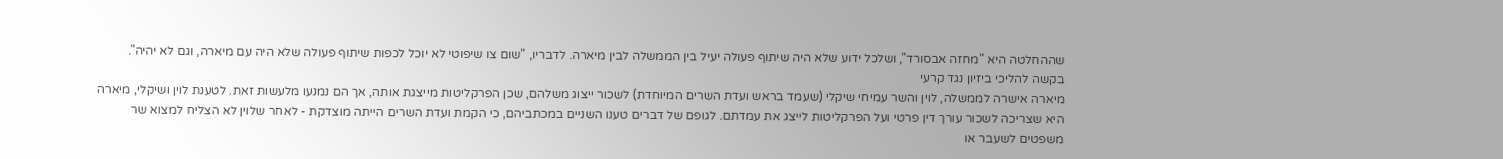שההחלטה היא "מחזה אבסורד", ושלכל ידוע שלא היה שיתוף פעולה יעיל בין הממשלה לבין מיארה. לדבריו, "שום צו שיפוטי לא יוכל לכפות שיתוף פעולה שלא היה עם מיארה, וגם לא יהיה".
בקשה להליכי ביזיון נגד קרעי
מיארה אישרה לממשלה, לוין והשר עמיחי שיקלי (שעמד בראש ועדת השרים המיוחדת) לשכור ייצוג משלהם, שכן הפרקליטות מייצגת אותה, אך הם נמנעו מלעשות זאת. לטענת לוין ושיקלי, מיארה היא שצריכה לשכור עורך דין פרטי ועל הפרקליטות לייצג את עמדתם. לגופם של דברים טענו השניים במכתביהם, כי הקמת ועדת השרים הייתה מוצדקת - לאחר שלוין לא הצליח למצוא שר משפטים לשעבר או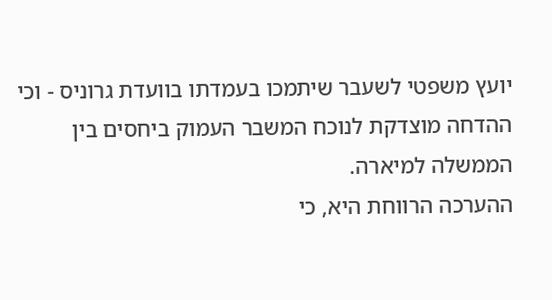יועץ משפטי לשעבר שיתמכו בעמדתו בוועדת גרוניס - וכי ההדחה מוצדקת לנוכח המשבר העמוק ביחסים בין הממשלה למיארה.
ההערכה הרווחת היא, כי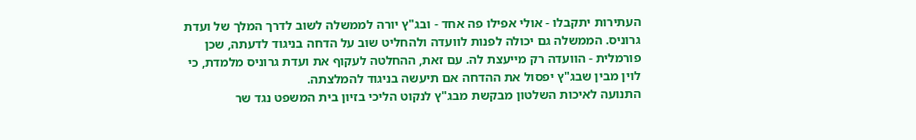העתירות יתקבלו - אולי אפילו פה אחד - ובג"ץ יורה לממשלה לשוב לדרך המלך של ועדת גרוניס. הממשלה גם יכולה לפנות לוועדה ולהחליט שוב על הדחה בניגוד לדעתה, שכן פורמלית - הוועדה רק מייעצת לה. עם זאת, ההחלטה לעקוף את ועדת גרוניס מלמדת, כי לוין מבין שבג"ץ יפסול את ההדחה אם תיעשה בניגוד להמלצתה.
התנועה לאיכות השלטון מבקשת מבג"ץ לנקוט הליכי בזיון בית המשפט נגד שר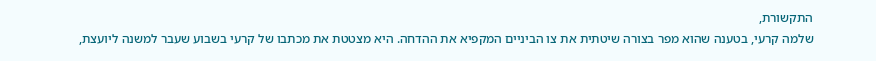התקשורת,
שלמה קרעי, בטענה שהוא מפר בצורה שיטתית את צו הביניים המקפיא את ההדחה. היא מצטטת את מכתבו של קרעי בשבוע שעבר למשנה ליועצת,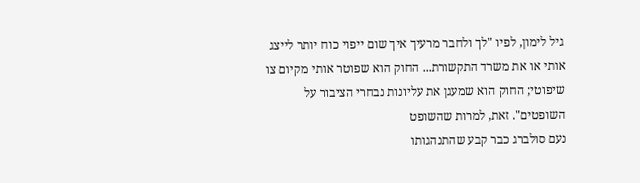גיל לימון, לפיו "לך ולחבר מרעיך איך שום ייפוי כוח יותר לייצג אותי או את משרד התקשורת... החוק הוא שפוטר אותי מקיום צו שיפוטי; החוק הוא שמעגן את עליונות נבחרי הציבור על השופטים". זאת, למרות שהשופט
נעם סולברג כבר קבע שהתנהגותו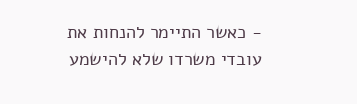- כאשר התיימר להנחות את עובדי משרדו שלא להישמע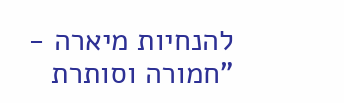להנחיות מיארה - "חמורה וסותרת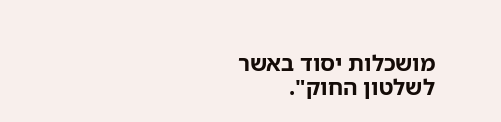מושכלות יסוד באשר לשלטון החוק".